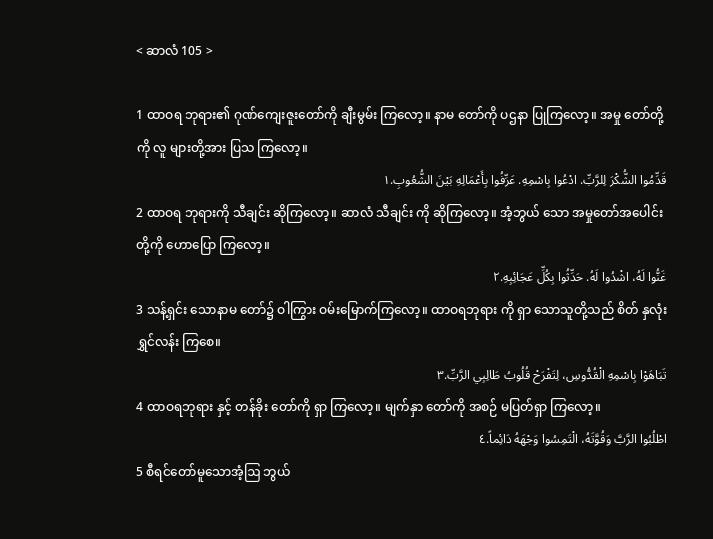< ဆာလံ 105 >

1 ထာဝရ ဘုရား၏ ဂုဏ်ကျေးဇူးတော်ကို ချီးမွမ်း ကြလော့။ နာမ တော်ကို ပဌနာ ပြုကြလော့။ အမှု တော်တို့ကို လူ များတို့အား ပြသ ကြလော့။
قَدِّمُوا الشُّكْرَ لِلرَّبِّ. ادْعُوا بِاسْمِهِ. عَرِّفُوا بِأَعْمَالِهِ بَيْنَ الشُّعُوبِ.١
2 ထာဝရ ဘုရားကို သီချင်း ဆိုကြလော့။ ဆာလံ သီချင်း ကို ဆိုကြလော့။ အံ့ဘွယ် သော အမှုတော်အပေါင်း တို့ကို ဟောပြော ကြလော့။
غَنُّوا لَهُ، اشْدُوا لَهُ. حَدِّثُوا بِكُلِّ عَجَائِبِهِ.٢
3 သန့်ရှင်း သောနာမ တော်၌ ဝါကြွား ဝမ်းမြောက်ကြလော့။ ထာဝရဘုရား ကို ရှာ သောသူတို့သည် စိတ် နှလုံးရွှင်လန်း ကြစေ။
تَبَاهَوْا بِاسْمِهِ الْقُدُّوسِ، لِتَفْرَحْ قُلُوبُ طَالِبِي الرَّبِّ.٣
4 ထာဝရဘုရား နှင့် တန်ခိုး တော်ကို ရှာ ကြလော့။ မျက်နှာ တော်ကို အစဉ် မပြတ်ရှာ ကြလော့။
اطْلُبُوا الرَّبَّ وَقُوَّتَهُ، الْتَمِسُوا وَجْهَهُ دَائِماً.٤
5 စီရင်တော်မူသောအံ့ဩ ဘွယ်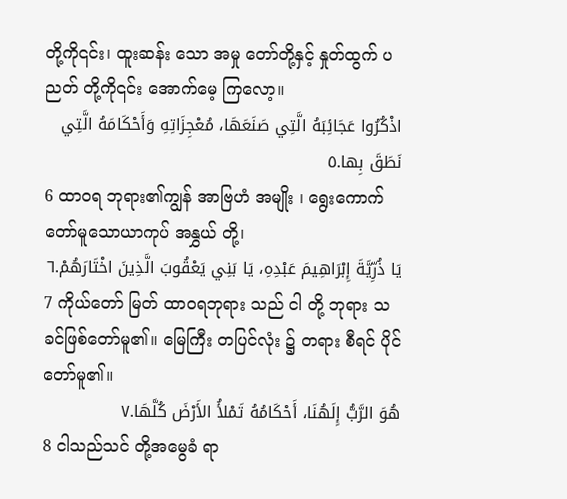တို့ကို၎င်း၊ ထူးဆန်း သော အမှု တော်တို့နှင့် နှုတ်ထွက် ပညတ် တို့ကို၎င်း အောက်မေ့ ကြလော့။
اذْكُرُوا عَجَائِبَهُ الَّتِي صَنَعَهَا، مُعْجِزَاتِهِ وَأَحْكَامَهُ الَّتِي نَطَقَ بِها.٥
6 ထာဝရ ဘုရား၏ကျွန် အာဗြဟံ အမျိုး ၊ ရွေးကောက် တော်မူသောယာကုပ် အနွှယ် တို့၊
يَا ذُرِّيَّةَ إِبْرَاهِيمَ عَبْدِهِ، يَا بَنِي يَعْقُوبَ الَّذِينَ اخْتَارَهُمْ.٦
7 ကိုယ်တော် မြတ် ထာဝရဘုရား သည် ငါ တို့ ဘုရား သခင်ဖြစ်တော်မူ၏။ မြေကြီး တပြင်လုံး ၌ တရား စီရင် ပိုင်တော်မူ၏။
هُوَ الرَّبُّ إِلَهُنَا، أَحْكَامُهُ تَمْلأُ الأَرْضَ كُلَّهَا.٧
8 ငါသည်သင် တို့အမွေခံ ရာ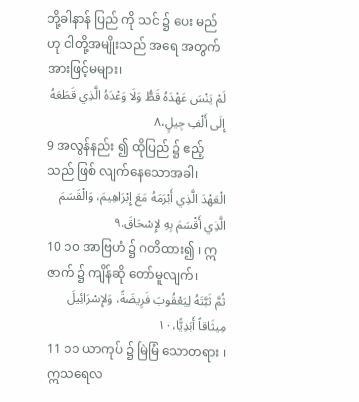ဘို့ခါနာန် ပြည် ကို သင် ၌ ပေး မည်ဟု ငါတို့အမျိုးသည် အရေ အတွက်အားဖြင့်မများ၊
لَمْ يَنْسَ عَهْدَهُ قَطُّ وَلَا وَعْدَهُ الَّذِي قَطَعَهُ إِلَى أَلْفِ جِيلٍ،٨
9 အလွန်နည်း ၍ ထိုပြည် ၌ ဧည့်သည် ဖြစ် လျက်နေသောအခါ၊
الْعَهْدَ الَّذِي أَبْرَمَهُ مَعَ إِبْرَاهِيمَ، وَالْقَسَمَ الَّذِي أَقْسَمَ بِهِ لإِسْحَاقَ.٩
10 ၁၀ အာဗြဟံ ၌ ဂတိထား၍ ၊ ဣဇာက် ၌ ကျိန်ဆို တော်မူလျက်၊
ثُمَّ ثَبَّتَهُ لِيَعْقُوبَ فَرِيضَةً، وَلإِسْرَائِيلَ مِيثَاقاً أَبَدِيًّا،١٠
11 ၁၁ ယာကုပ် ၌ မြဲမြံ သောတရား ၊ ဣသရေလ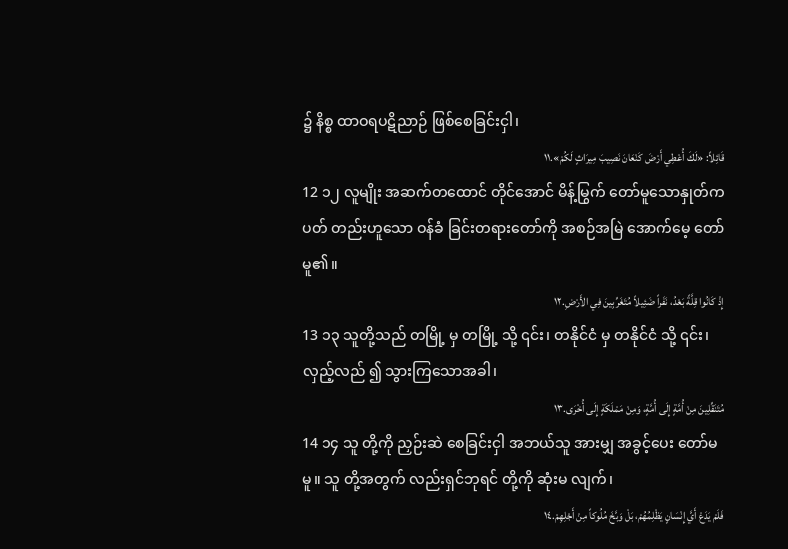၌ နိစ္စ ထာဝရပဋိညာဉ် ဖြစ်စေခြင်းငှါ၊
قَائِلاً: «لَكَ أُعْطِي أَرْضَ كَنْعَانَ نَصِيبَ مِيرَاثٍ لَكُمْ».١١
12 ၁၂ လူမျိုး အဆက်တထောင် တိုင်အောင် မိန့်မြွက် တော်မူသောနှုတ်ကပတ် တည်းဟူသော ဝန်ခံ ခြင်းတရားတော်ကို အစဉ်အမြဲ အောက်မေ့ တော်မူ၏။
إِذْ كَانُوا قِلَّةً بَعْدُ، نَفَراً ضَئِيلاً مُتَغَرِّبِينَ فِي الأَرْضِ.١٢
13 ၁၃ သူတို့သည် တမြို့ မှ တမြို့ သို့ ၎င်း၊ တနိုင်ငံ မှ တနိုင်ငံ သို့ ၎င်း၊ လှည့်လည် ၍ သွားကြသောအခါ၊
مُتَنَقِّلِينَ مِنْ أُمَّةٍ إِلَى أُمَّةٍ، وَمِنْ مَمْلَكَةٍ إِلَى أُخْرَى.١٣
14 ၁၄ သူ တို့ကို ညှဉ်းဆဲ စေခြင်းငှါ အဘယ်သူ အားမျှ အခွင့်ပေး တော်မ မူ။ သူ တို့အတွက် လည်းရှင်ဘုရင် တို့ကို ဆုံးမ လျက်၊
فَلَمْ يَدَعْ أَيَّ إِنْسَانٍ يَظْلِمُهُمْ، بَلْ وَبَّخَ مُلُوكاً مِنْ أَجْلِهِمْ.١٤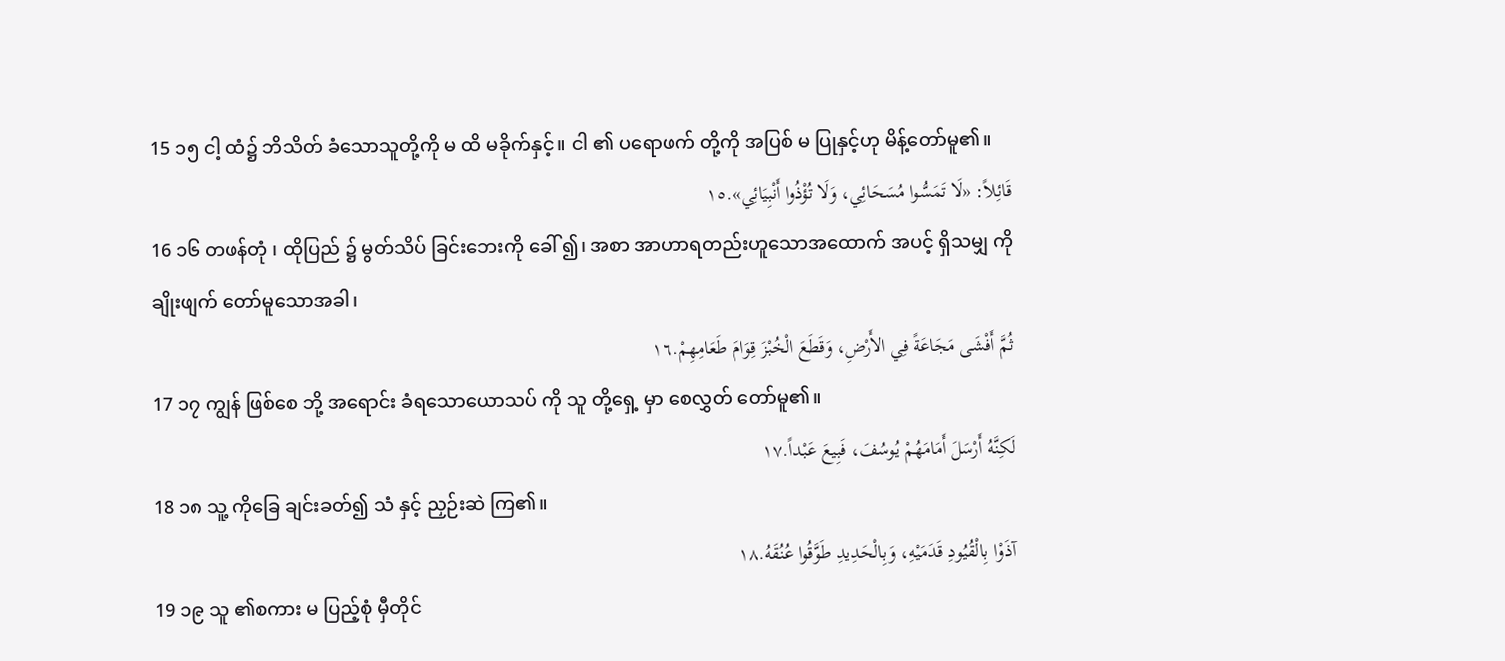15 ၁၅ ငါ့ ထံ၌ ဘိသိတ် ခံသောသူတို့ကို မ ထိ မခိုက်နှင့်။ ငါ ၏ ပရောဖက် တို့ကို အပြစ် မ ပြုနှင့်ဟု မိန့်တော်မူ၏။
قَائِلاً: «لَا تَمَسُّوا مُسَحَائِي، وَلَا تُؤْذُوا أَنْبِيَائِي».١٥
16 ၁၆ တဖန်တုံ ၊ ထိုပြည် ၌ မွတ်သိပ် ခြင်းဘေးကို ခေါ် ၍၊ အစာ အာဟာရတည်းဟူသောအထောက် အပင့် ရှိသမျှ ကို ချိုးဖျက် တော်မူသောအခါ၊
ثُمَّ أَفْشَى مَجَاعَةً فِي الأَرْضِ، وَقَطَعَ الْخُبْزَ قِوَامَ طَعَامِهِمْ.١٦
17 ၁၇ ကျွန် ဖြစ်စေ ဘို့ အရောင်း ခံရသောယောသပ် ကို သူ တို့ရှေ့ မှာ စေလွှတ် တော်မူ၏။
لَكِنَّهُ أَرْسَلَ أَمَامَهُمْ يُوسُفَ، فَبِيعَ عَبْداً.١٧
18 ၁၈ သူ့ ကိုခြေ ချင်းခတ်၍ သံ နှင့် ညှဉ်းဆဲ ကြ၏။
آذَوْا بِالْقُيُودِ قَدَمَيْهِ، وَبِالْحَدِيدِ طَوَّقُوا عُنُقَهُ.١٨
19 ၁၉ သူ ၏စကား မ ပြည့်စုံ မှီတိုင်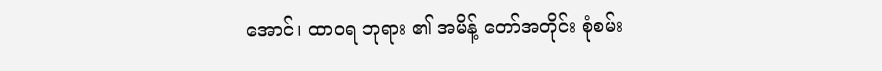အောင်၊ ထာဝရ ဘုရား ၏ အမိန့် တော်အတိုင်း စုံစမ်း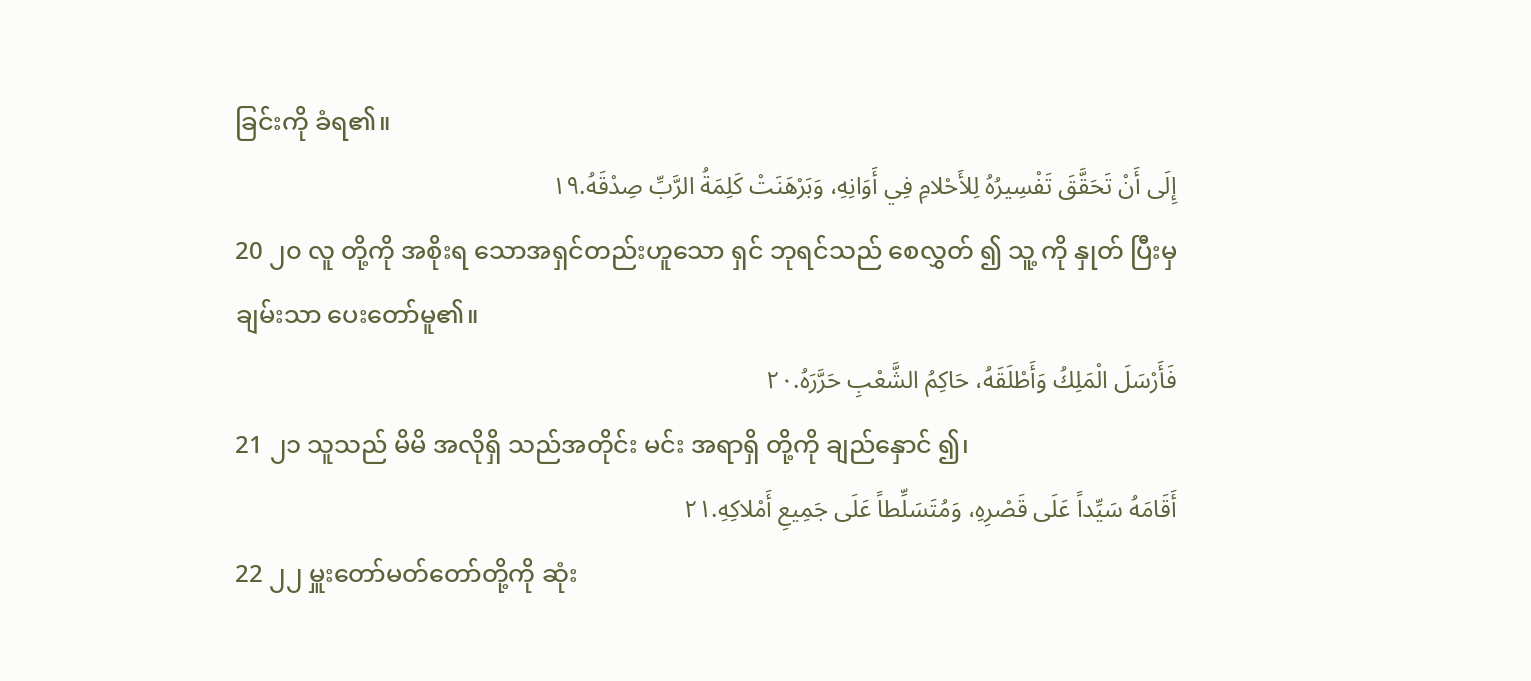ခြင်းကို ခံရ၏။
إِلَى أَنْ تَحَقَّقَ تَفْسِيرُهُ لِلأَحْلامِ فِي أَوَانِهِ، وَبَرْهَنَتْ كَلِمَةُ الرَّبِّ صِدْقَهُ.١٩
20 ၂၀ လူ တို့ကို အစိုးရ သောအရှင်တည်းဟူသော ရှင် ဘုရင်သည် စေလွှတ် ၍ သူ့ ကို နှုတ် ပြီးမှ ချမ်းသာ ပေးတော်မူ၏။
فَأَرْسَلَ الْمَلِكُ وَأَطْلَقَهُ، حَاكِمُ الشَّعْبِ حَرَّرَهُ.٢٠
21 ၂၁ သူသည် မိမိ အလိုရှိ သည်အတိုင်း မင်း အရာရှိ တို့ကို ချည်နှောင် ၍၊
أَقَامَهُ سَيِّداً عَلَى قَصْرِهِ، وَمُتَسَلِّطاً عَلَى جَمِيعِ أَمْلاكِهِ.٢١
22 ၂၂ မှူးတော်မတ်တော်တို့ကို ဆုံး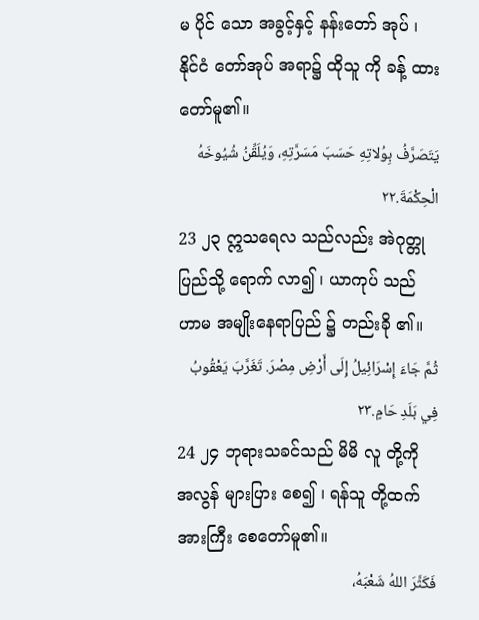မ ပိုင် သော အခွင့်နှင့် နန်းတော် အုပ် ၊ နိုင်ငံ တော်အုပ် အရာ၌ ထိုသူ ကို ခန့် ထားတော်မူ၏။
يَتَصَرَّفُ بِوُلاتِهِ حَسَبَ مَسَرَّتِهِ، وَيُلَقِّنُ شُيُوخَهُ الْحِكْمَةَ.٢٢
23 ၂၃ ဣသရေလ သည်လည်း အဲဂုတ္တု ပြည်သို့ ရောက် လာ၍ ၊ ယာကုပ် သည် ဟာမ အမျိုးနေရာပြည် ၌ တည်းခို ၏။
ثُمَّ جَاءَ إِسْرَائِيلُ إِلَى أَرْضِ مِصْرَ. تَغَرَّبَ يَعْقُوبُ فِي بَلَدِ حَامٍ.٢٣
24 ၂၄ ဘုရားသခင်သည် မိမိ လူ တို့ကို အလွန် များပြား စေ၍ ၊ ရန်သူ တို့ထက် အားကြီး စေတော်မူ၏။
فَكَثَّرَ اللهُ شَعْبَهُ،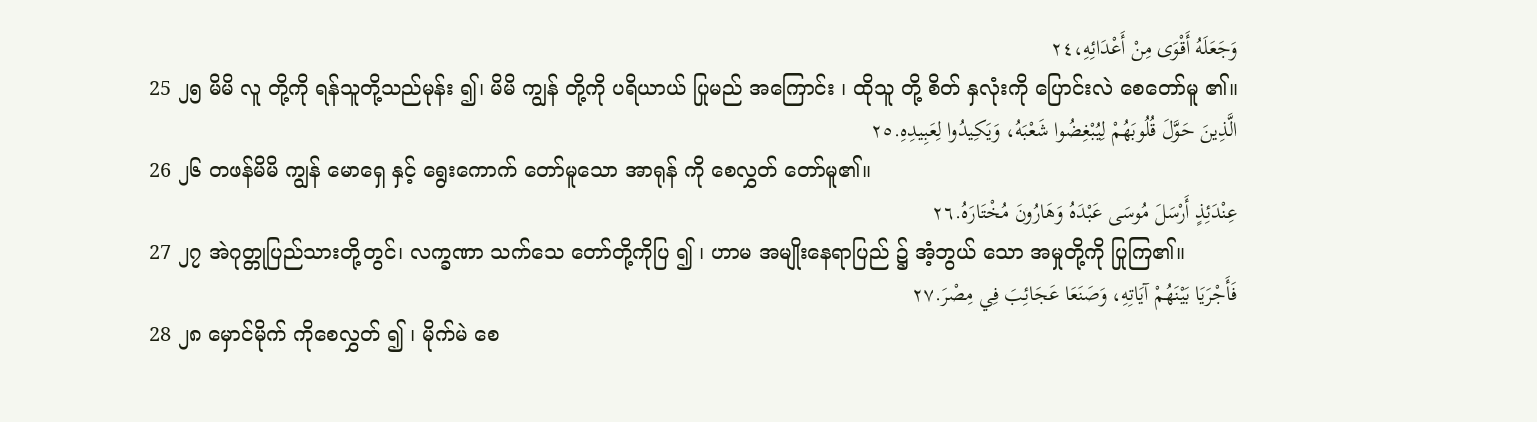وَجَعَلَهُ أَقْوَى مِنْ أَعْدَائِهِ،٢٤
25 ၂၅ မိမိ လူ တို့ကို ရန်သူတို့သည်မုန်း ၍၊ မိမိ ကျွန် တို့ကို ပရိယာယ် ပြုမည် အကြောင်း ၊ ထိုသူ တို့ စိတ် နှလုံးကို ပြောင်းလဲ စေတော်မူ ၏။
الَّذِينَ حَوَّلَ قُلُوبَهُمْ لِيُبْغِضُوا شَعْبَهُ، وَيَكِيدُوا لِعَبِيدِهِ.٢٥
26 ၂၆ တဖန်မိမိ ကျွန် မောရှေ နှင့် ရွေးကောက် တော်မူသော အာရုန် ကို စေလွှတ် တော်မူ၏။
عِنْدَئِذٍ أَرْسَلَ مُوسَى عَبْدَهُ وَهَارُونَ مُخْتَارَهُ.٢٦
27 ၂၇ အဲဂုတ္တုပြည်သားတို့တွင်၊ လက္ခဏာ သက်သေ တော်တို့ကိုပြ ၍ ၊ ဟာမ အမျိုးနေရာပြည် ၌ အံ့ဘွယ် သော အမှုတို့ကို ပြုကြ၏။
فَأَجْرَيَا بَيْنَهُمْ آيَاتِهِ، وَصَنَعَا عَجَائِبَ فِي مِصْرَ.٢٧
28 ၂၈ မှောင်မိုက် ကိုစေလွှတ် ၍ ၊ မိုက်မဲ စေ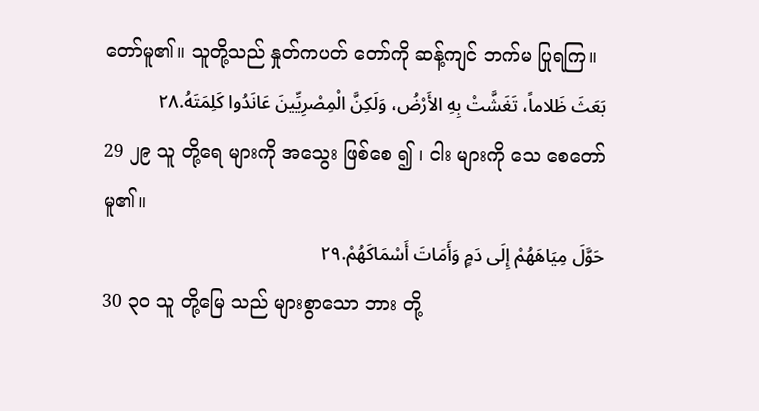တော်မူ၏။ သူတို့သည် နှုတ်ကပတ် တော်ကို ဆန့်ကျင် ဘက်မ ပြုရကြ။
بَعَثَ ظَلاماً، تَغَشَّتْ بِهِ الأَرْضُ، وَلَكِنَّ الْمِصْرِيِّينَ عَانَدُوا كَلِمَتَهُ.٢٨
29 ၂၉ သူ တို့ရေ များကို အသွေး ဖြစ်စေ ၍ ၊ ငါး များကို သေ စေတော်မူ၏။
حَوَّلَ مِيَاهَهُمْ إِلَى دَمٍ وَأَمَاتَ أَسْمَاكَهُمْ.٢٩
30 ၃၀ သူ တို့မြေ သည် များစွာသော ဘား တို့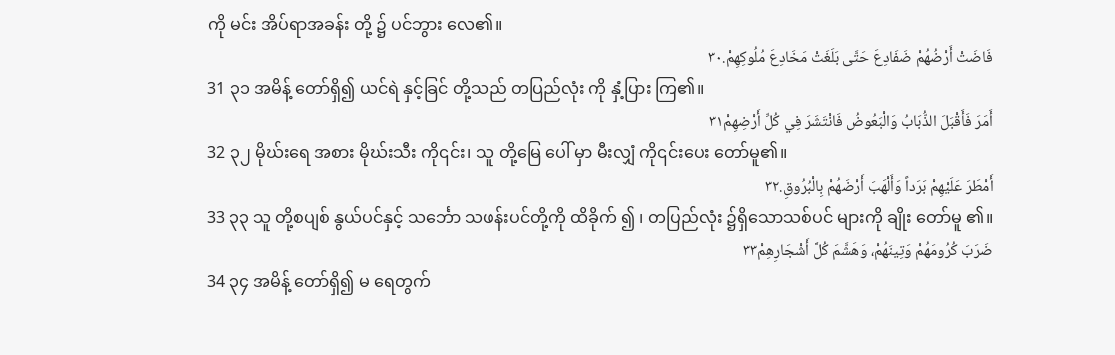ကို မင်း အိပ်ရာအခန်း တို့ ၌ ပင်ဘွား လေ၏။
فَاضَتْ أَرْضُهُمْ ضَفَادِعَ حَتَّى بَلَغَتْ مَخَادِعَ مُلُوكِهِمْ.٣٠
31 ၃၁ အမိန့် တော်ရှိ၍ ယင်ရဲ နှင့်ခြင် တို့သည် တပြည်လုံး ကို နှံ့ပြား ကြ၏။
أَمَرَ فَأَقْبَلَ الذُّبَابُ وَالْبَعُوضُ فَانْتَشَرَ فِي كُلِّ أَرْضِهِمْ٣١
32 ၃၂ မိုဃ်းရေ အစား မိုဃ်းသီး ကို၎င်း၊ သူ တို့မြေ ပေါ် မှာ မီးလျှံ ကို၎င်းပေး တော်မူ၏။
أَمْطَرَ عَلَيْهِمْ بَرَداً وَأَلْهَبَ أَرْضَهُمْ بِالْبُرُوقِ.٣٢
33 ၃၃ သူ တို့စပျစ် နွယ်ပင်နှင့် သင်္ဘော သဖန်းပင်တို့ကို ထိခိုက် ၍ ၊ တပြည်လုံး ၌ရှိသောသစ်ပင် များကို ချိုး တော်မူ ၏။
ضَرَبَ كُرُومَهُمْ وَتِينَهُمْ، وَهَشَّمَ كُلَّ أَشْجَارِهِمْ٣٣
34 ၃၄ အမိန့် တော်ရှိ၍ မ ရေတွက်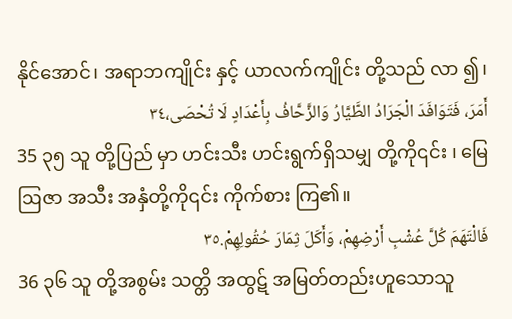နိုင်အောင်၊ အရာဘကျိုင်း နှင့် ယာလက်ကျိုင်း တို့သည် လာ ၍၊
أَمَرَ، فَتَوَافَدَ الْجَرَادُ الطَّيَّارُ وَالزَّحَّافُ بِأَعْدَادٍ لَا تُحْصَى،٣٤
35 ၃၅ သူ တို့ပြည် မှာ ဟင်းသီး ဟင်းရွက်ရှိသမျှ တို့ကို၎င်း ၊ မြေဩဇာ အသီး အနှံတို့ကို၎င်း ကိုက်စား ကြ၏။
فَالْتَهَمَ كُلَّ عُشْبِ أَرْضِهِمْ، وَأَكَلَ ثِمَارَ حُقُولِهِمْ.٣٥
36 ၃၆ သူ တို့အစွမ်း သတ္တိ အထွဋ် အမြတ်တည်းဟူသောသူ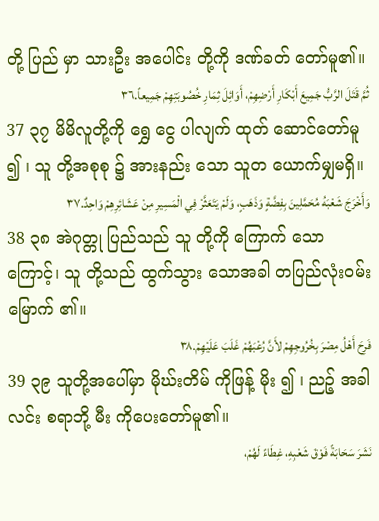တို့ ပြည် မှာ သားဦး အပေါင်း တို့ကို ဒဏ်ခတ် တော်မူ၏။
ثُمَّ قَتَلَ الرَّبُّ جَمِيعَ أَبْكَارِ أَرْضِهِمْ، أَوَائِلَ ثِمَارِ خُصُوبَتِهِمْ جَمِيعاً.٣٦
37 ၃၇ မိမိလူတို့ကို ရွှေ ငွေ ပါလျက် ထုတ် ဆောင်တော်မူ ၍ ၊ သူ တို့အစုစု ၌ အားနည်း သော သူတ ယောက်မျှမရှိ။
وَأَخْرَجَ شَعْبَهُ مُحَمَّلِينَ بِفِضَّةٍ وَذَهَبٍ، وَلَمْ يَتَعَثَّرْ فِي الْمَسِيرِ مِنْ عَشَائِرِهِمْ وَاحِدٌ.٣٧
38 ၃၈ အဲဂုတ္တု ပြည်သည် သူ တို့ကို ကြောက် သောကြောင့်၊ သူ တို့သည် ထွက်သွား သောအခါ တပြည်လုံးဝမ်းမြောက် ၏။
فَرِحَ أَهْلُ مِصْرَ بِخُرُوجِهِمْ لأَنَّ رُعْبَهُمْ غَلَبَ عَلَيْهِمْ.٣٨
39 ၃၉ သူတို့အပေါ်မှာ မိုဃ်းတိမ် ကိုဖြန့် မိုး ၍ ၊ ညဉ့် အခါ လင်း စရာဘို့ မီး ကိုပေးတော်မူ၏။
نَشَرَ سَحَابَةً فَوْقَ شَعْبِهِ، غِطَاءً لَهُمْ،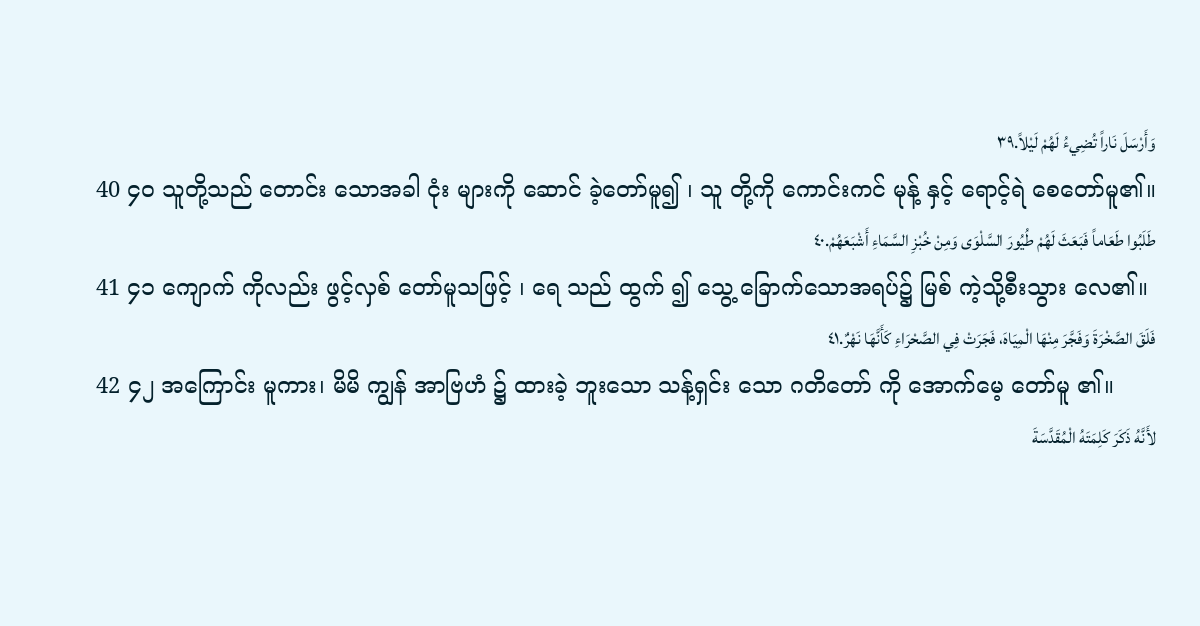وَأَرْسَلَ نَاراً تُضِيءُ لَهُمْ لَيْلاً.٣٩
40 ၄၀ သူတို့သည် တောင်း သောအခါ ငုံး များကို ဆောင် ခဲ့တော်မူ၍ ၊ သူ တို့ကို ကောင်းကင် မုန့် နှင့် ရောင့်ရဲ စေတော်မူ၏။
طَلَبُوا طَعَاماً فَبَعَثَ لَهُمْ طُيُورَ السَّلْوَى وَمِنْ خُبْزِ السَّمَاءِ أَشْبَعَهُمْ.٤٠
41 ၄၁ ကျောက် ကိုလည်း ဖွင့်လှစ် တော်မူသဖြင့် ၊ ရေ သည် ထွက် ၍ သွေ့ ခြောက်သောအရပ်၌ မြစ် ကဲ့သို့စီးသွား လေ၏။
فَلَقَ الصَّخْرَةَ وَفَجَّرَ مِنْهَا الْمِيَاهَ، فَجَرَتْ فِي الصَّحْرَاءِ كَأَنَّهَا نَهْرٌ.٤١
42 ၄၂ အကြောင်း မူကား၊ မိမိ ကျွန် အာဗြဟံ ၌ ထားခဲ့ ဘူးသော သန့်ရှင်း သော ဂတိတော် ကို အောက်မေ့ တော်မူ ၏။
لأَنَّهُ ذَكَرَ كَلِمَتَهُ الْمُقَدَّسَةَ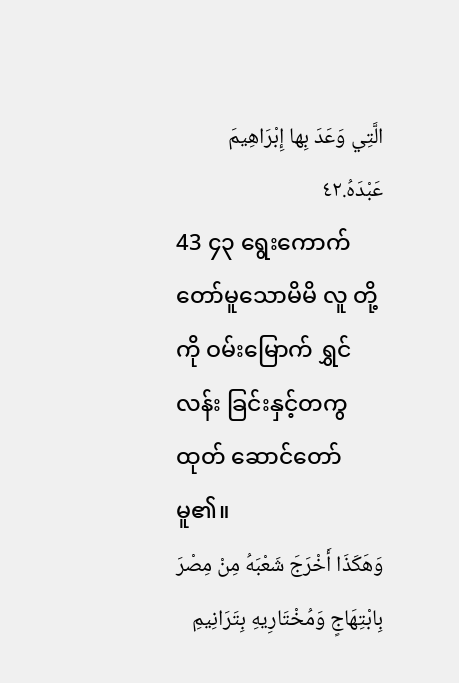الَّتِي وَعَدَ بِها إِبْرَاهِيمَ عَبْدَهُ.٤٢
43 ၄၃ ရွေးကောက် တော်မူသောမိမိ လူ တို့ကို ဝမ်းမြောက် ရွှင်လန်း ခြင်းနှင့်တကွ ထုတ် ဆောင်တော်မူ၏။
وَهَكَذَا أَخْرَجَ شَعْبَهُ مِنْ مِصْرَ بِابْتِهَاجٍ وَمُخْتَارِيهِ بِتَرَانِيمِ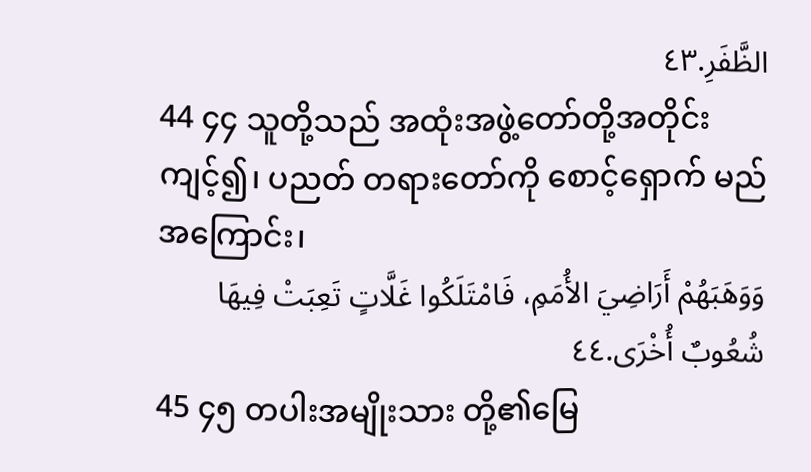الظَّفَرِ.٤٣
44 ၄၄ သူတို့သည် အထုံးအဖွဲ့တော်တို့အတိုင်း ကျင့်၍၊ ပညတ် တရားတော်ကို စောင့်ရှောက် မည်အကြောင်း၊
وَوَهَبَهُمْ أَرَاضِيَ الأُمَمِ، فَامْتَلَكُوا غَلَّاتٍ تَعِبَتْ فِيهَا شُعُوبٌ أُخْرَى.٤٤
45 ၄၅ တပါးအမျိုးသား တို့၏မြေ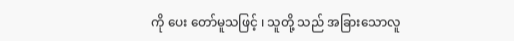ကို ပေး တော်မူသဖြင့် ၊ သူတို့ သည် အခြားသောလူ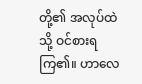တို့၏ အလုပ်ထဲသို့ ဝင်စားရကြ၏။ ဟာလေ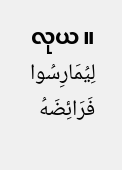လုယ။
لِيُمَارِسُوا فَرَائِضَهُ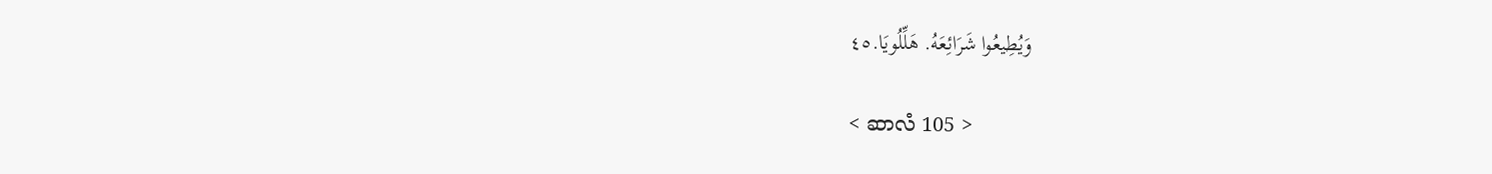وَيُطِيعُوا شَرَائِعَهُ. هَلِّلُويَا.٤٥

< ဆာလံ 105 >